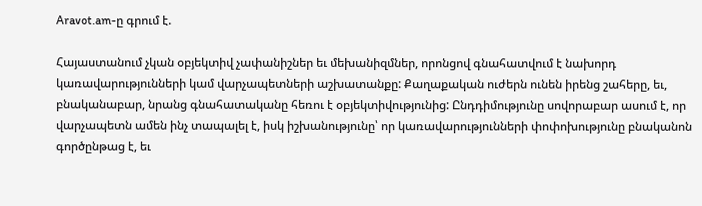Aravot.am-ը գրում է.

Հայաստանում չկան օբյեկտիվ չափանիշներ եւ մեխանիզմներ, որոնցով գնահատվում է նախորդ կառավարությունների կամ վարչապետների աշխատանքը: Քաղաքական ուժերն ունեն իրենց շահերը, եւ, բնականաբար, նրանց գնահատականը հեռու է օբյեկտիվությունից: Ընդդիմությունը սովորաբար ասում է, որ վարչապետն ամեն ինչ տապալել է, իսկ իշխանությունը՝ որ կառավարությունների փոփոխությունը բնականոն գործընթաց է, եւ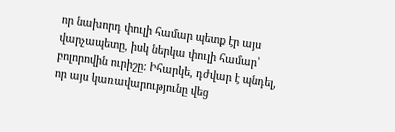որ նախորդ փուլի համար պետք էր այս վարչապետը, իսկ ներկա փուլի համար՝ բոլորովին ուրիշը: Իհարկե, դժվար է պնդել, որ այս կառավարությունը վեց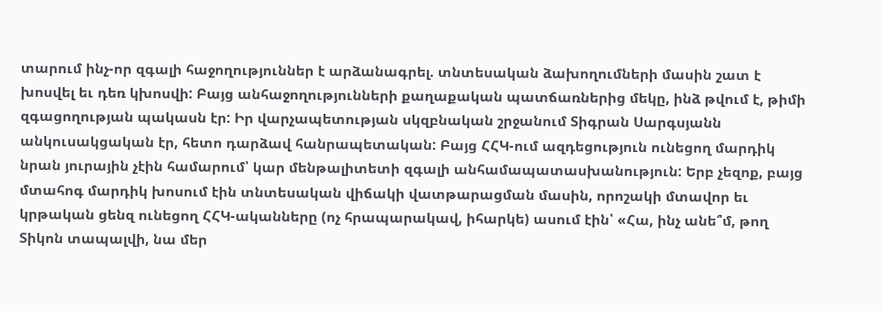տարում ինչ-որ զգալի հաջողություններ է արձանագրել. տնտեսական ձախողումների մասին շատ է խոսվել եւ դեռ կխոսվի: Բայց անհաջողությունների քաղաքական պատճառներից մեկը, ինձ թվում է, թիմի զգացողության պակասն էր: Իր վարչապետության սկզբնական շրջանում Տիգրան Սարգսյանն անկուսակցական էր, հետո դարձավ հանրապետական: Բայց ՀՀԿ-ում ազդեցություն ունեցող մարդիկ նրան յուրային չէին համարում՝ կար մենթալիտետի զգալի անհամապատասխանություն: Երբ չեզոք, բայց մտահոգ մարդիկ խոսում էին տնտեսական վիճակի վատթարացման մասին, որոշակի մտավոր եւ կրթական ցենզ ունեցող ՀՀԿ-ականները (ոչ հրապարակավ, իհարկե) ասում էին՝ «Հա, ինչ անե՞մ, թող Տիկոն տապալվի, նա մեր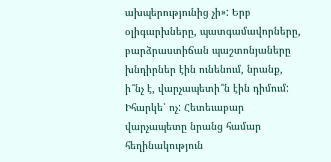ախպերությունից չի»: Երբ օլիգարխները, պատգամավորները, բարձրաստիճան պաշտոնյաները խնդիրներ էին ունենում, նրանք, ի՞նչ է, վարչապետի՞ն էին դիմում: Իհարկե՝ ոչ: Հետեւաբար վարչապետը նրանց համար հեղինակություն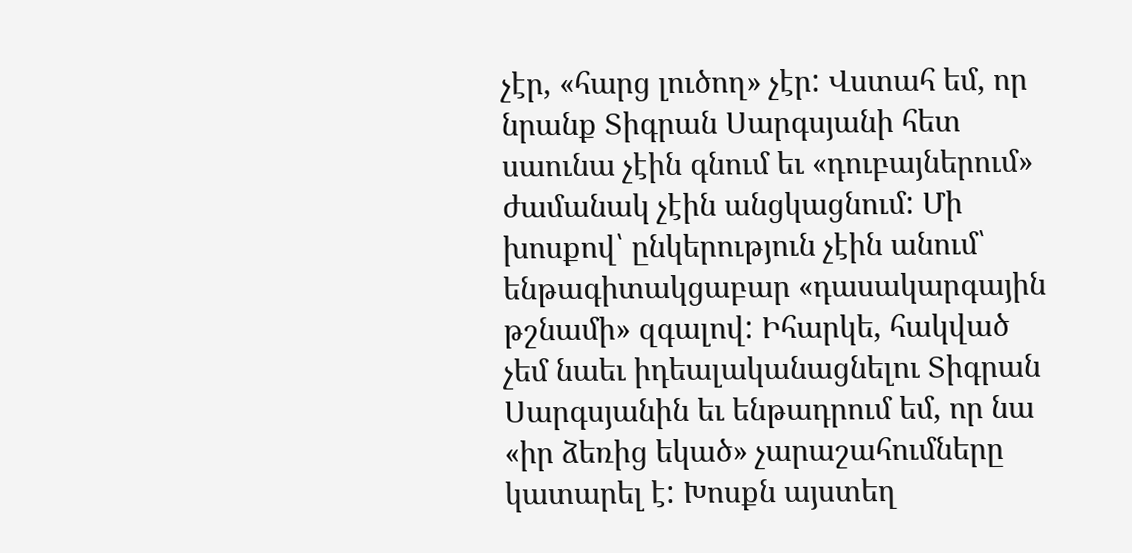չէր, «հարց լուծող» չէր: Վստահ եմ, որ նրանք Տիգրան Սարգսյանի հետ սաունա չէին գնում եւ «դուբայներում» ժամանակ չէին անցկացնում: Մի խոսքով՝ ընկերություն չէին անում՝ ենթագիտակցաբար «դասակարգային թշնամի» զգալով: Իհարկե, հակված չեմ նաեւ իդեալականացնելու Տիգրան Սարգսյանին եւ ենթադրում եմ, որ նա «իր ձեռից եկած» չարաշահումները կատարել է: Խոսքն այստեղ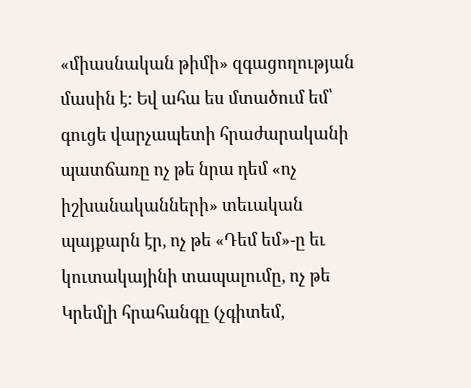«միասնական թիմի» զգացողության մասին է: Եվ ահա ես մտածում եմ՝ գուցե վարչապետի հրաժարականի պատճառը ոչ թե նրա դեմ «ոչ իշխանականների» տեւական պայքարն էր, ոչ թե «Դեմ եմ»-ը եւ կուտակայինի տապալումը, ոչ թե Կրեմլի հրահանգը (չգիտեմ,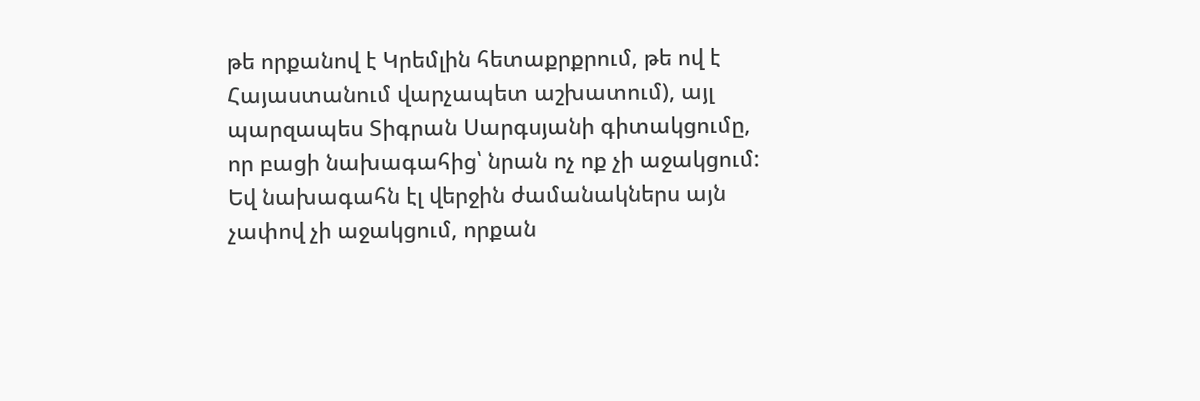թե որքանով է Կրեմլին հետաքրքրում, թե ով է Հայաստանում վարչապետ աշխատում), այլ պարզապես Տիգրան Սարգսյանի գիտակցումը, որ բացի նախագահից՝ նրան ոչ ոք չի աջակցում: Եվ նախագահն էլ վերջին ժամանակներս այն չափով չի աջակցում, որքան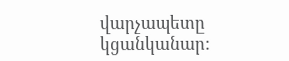վարչապետը կցանկանար: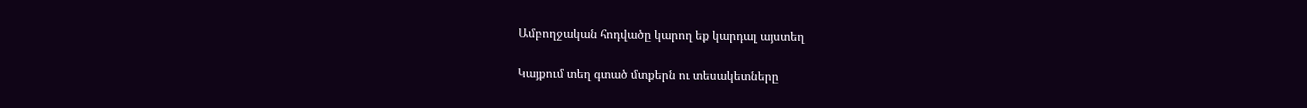Ամբողջական հոդվածը կարող եք կարդալ այստեղ

Կայքում տեղ գտած մտքերն ու տեսակետները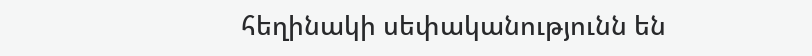հեղինակի սեփականությունն են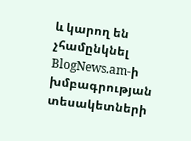և կարող են չհամընկնել BlogNews.am-ի խմբագրության տեսակետների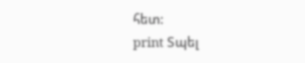հետ:
print Տպել